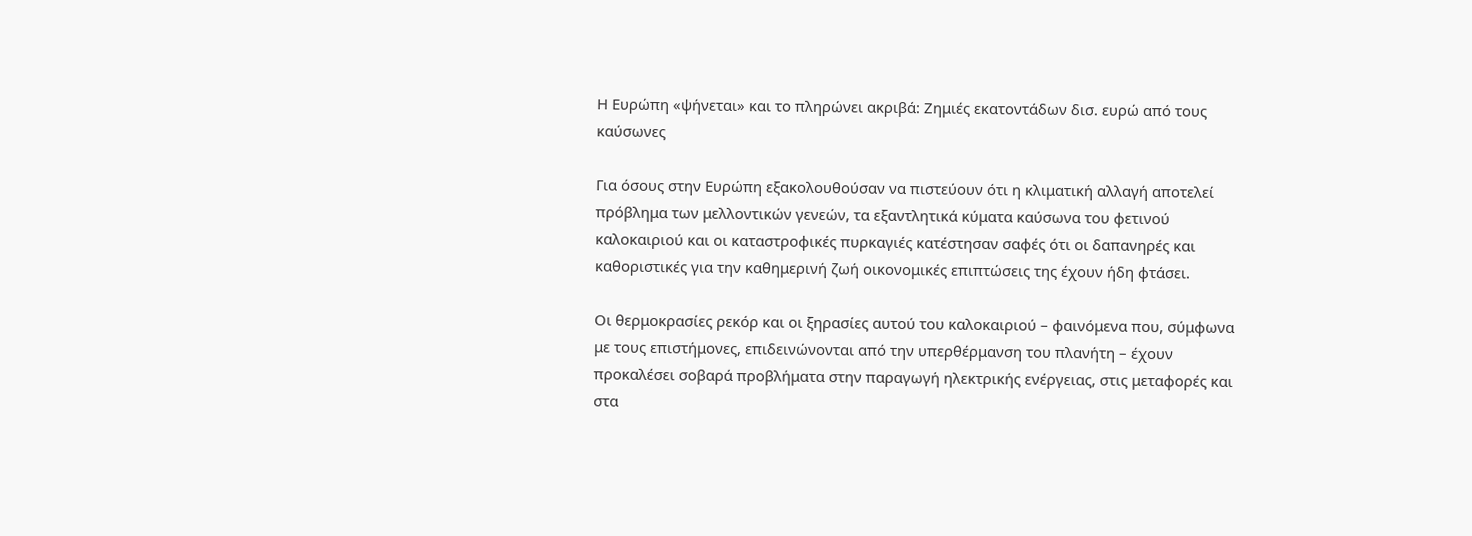Η Ευρώπη «ψήνεται» και το πληρώνει ακριβά: Ζημιές εκατοντάδων δισ. ευρώ από τους καύσωνες

Για όσους στην Ευρώπη εξακολουθούσαν να πιστεύουν ότι η κλιματική αλλαγή αποτελεί πρόβλημα των μελλοντικών γενεών, τα εξαντλητικά κύματα καύσωνα του φετινού καλοκαιριού και οι καταστροφικές πυρκαγιές κατέστησαν σαφές ότι οι δαπανηρές και καθοριστικές για την καθημερινή ζωή οικονομικές επιπτώσεις της έχουν ήδη φτάσει.

Οι θερμοκρασίες ρεκόρ και οι ξηρασίες αυτού του καλοκαιριού – φαινόμενα που, σύμφωνα με τους επιστήμονες, επιδεινώνονται από την υπερθέρμανση του πλανήτη – έχουν προκαλέσει σοβαρά προβλήματα στην παραγωγή ηλεκτρικής ενέργειας, στις μεταφορές και στα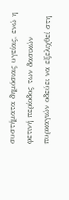συστήματα δημόσιας υγείας, ενώ η φετινή περίοδος των δασικών πυρκαγιών οδεύει να εξελιχθεί στη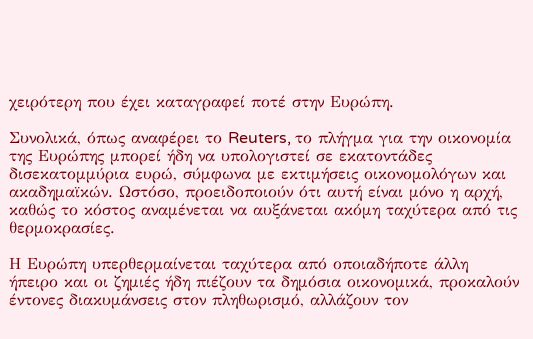χειρότερη που έχει καταγραφεί ποτέ στην Ευρώπη.

Συνολικά, όπως αναφέρει το Reuters, το πλήγμα για την οικονομία της Ευρώπης μπορεί ήδη να υπολογιστεί σε εκατοντάδες δισεκατομμύρια ευρώ, σύμφωνα με εκτιμήσεις οικονομολόγων και ακαδημαϊκών. Ωστόσο, προειδοποιούν ότι αυτή είναι μόνο η αρχή, καθώς το κόστος αναμένεται να αυξάνεται ακόμη ταχύτερα από τις θερμοκρασίες.

Η Ευρώπη υπερθερμαίνεται ταχύτερα από οποιαδήποτε άλλη ήπειρο και οι ζημιές ήδη πιέζουν τα δημόσια οικονομικά, προκαλούν έντονες διακυμάνσεις στον πληθωρισμό, αλλάζουν τον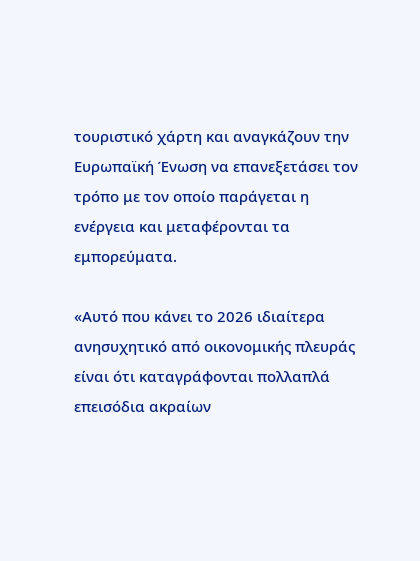τουριστικό χάρτη και αναγκάζουν την Ευρωπαϊκή Ένωση να επανεξετάσει τον τρόπο με τον οποίο παράγεται η ενέργεια και μεταφέρονται τα εμπορεύματα.

«Αυτό που κάνει το 2026 ιδιαίτερα ανησυχητικό από οικονομικής πλευράς είναι ότι καταγράφονται πολλαπλά επεισόδια ακραίων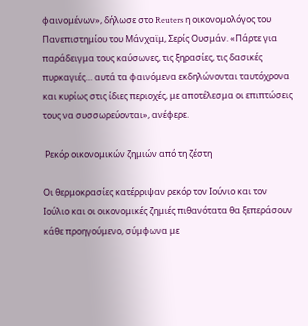φαινομένων», δήλωσε στο Reuters η οικονομολόγος του Πανεπιστημίου του Μάνχαϊμ, Σερίς Ουσμάν. «Πάρτε για παράδειγμα τους καύσωνες, τις ξηρασίες, τις δασικές πυρκαγιές… αυτά τα φαινόμενα εκδηλώνονται ταυτόχρονα και κυρίως στις ίδιες περιοχές, με αποτέλεσμα οι επιπτώσεις τους να συσσωρεύονται», ανέφερε.

 Ρεκόρ οικονομικών ζημιών από τη ζέστη

Οι θερμοκρασίες κατέρριψαν ρεκόρ τον Ιούνιο και τον Ιούλιο και οι οικονομικές ζημιές πιθανότατα θα ξεπεράσουν κάθε προηγούμενο, σύμφωνα με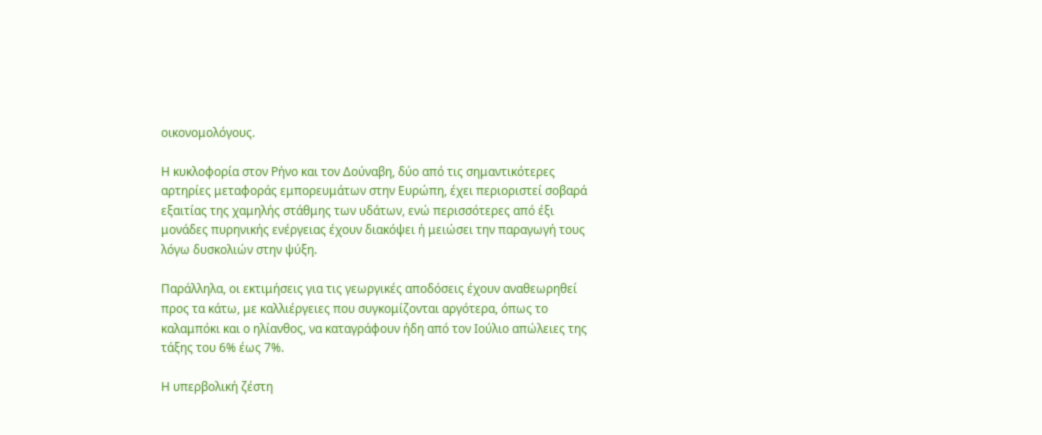οικονομολόγους.

Η κυκλοφορία στον Ρήνο και τον Δούναβη, δύο από τις σημαντικότερες αρτηρίες μεταφοράς εμπορευμάτων στην Ευρώπη, έχει περιοριστεί σοβαρά εξαιτίας της χαμηλής στάθμης των υδάτων, ενώ περισσότερες από έξι μονάδες πυρηνικής ενέργειας έχουν διακόψει ή μειώσει την παραγωγή τους λόγω δυσκολιών στην ψύξη.

Παράλληλα, οι εκτιμήσεις για τις γεωργικές αποδόσεις έχουν αναθεωρηθεί προς τα κάτω, με καλλιέργειες που συγκομίζονται αργότερα, όπως το καλαμπόκι και ο ηλίανθος, να καταγράφουν ήδη από τον Ιούλιο απώλειες της τάξης του 6% έως 7%.

Η υπερβολική ζέστη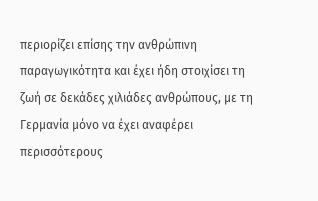περιορίζει επίσης την ανθρώπινη παραγωγικότητα και έχει ήδη στοιχίσει τη ζωή σε δεκάδες χιλιάδες ανθρώπους, με τη Γερμανία μόνο να έχει αναφέρει περισσότερους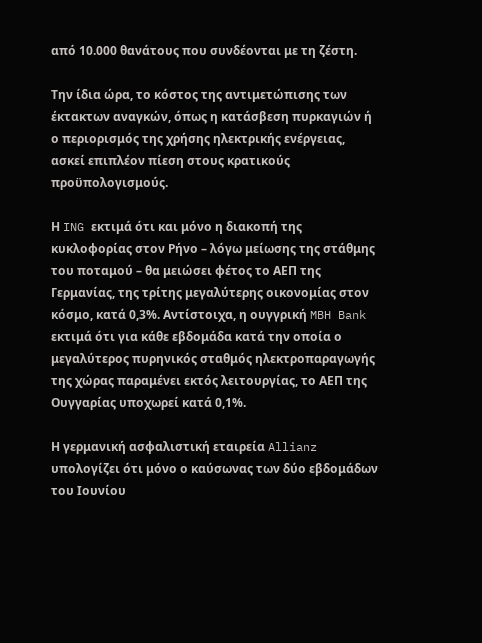από 10.000 θανάτους που συνδέονται με τη ζέστη.

Την ίδια ώρα, το κόστος της αντιμετώπισης των έκτακτων αναγκών, όπως η κατάσβεση πυρκαγιών ή ο περιορισμός της χρήσης ηλεκτρικής ενέργειας, ασκεί επιπλέον πίεση στους κρατικούς προϋπολογισμούς.

Η ING εκτιμά ότι και μόνο η διακοπή της κυκλοφορίας στον Ρήνο – λόγω μείωσης της στάθμης του ποταμού – θα μειώσει φέτος το ΑΕΠ της Γερμανίας, της τρίτης μεγαλύτερης οικονομίας στον κόσμο, κατά 0,3%. Αντίστοιχα, η ουγγρική MBH Bank εκτιμά ότι για κάθε εβδομάδα κατά την οποία ο μεγαλύτερος πυρηνικός σταθμός ηλεκτροπαραγωγής της χώρας παραμένει εκτός λειτουργίας, το ΑΕΠ της Ουγγαρίας υποχωρεί κατά 0,1%.

Η γερμανική ασφαλιστική εταιρεία Allianz υπολογίζει ότι μόνο ο καύσωνας των δύο εβδομάδων του Ιουνίου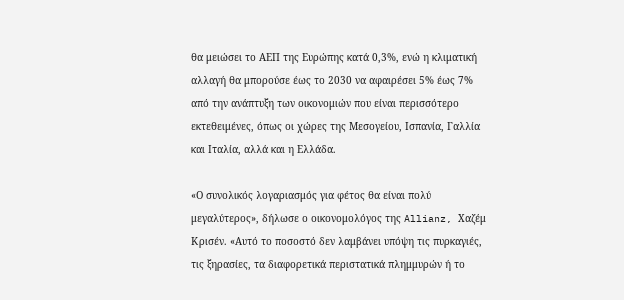θα μειώσει το ΑΕΠ της Ευρώπης κατά 0,3%, ενώ η κλιματική αλλαγή θα μπορούσε έως το 2030 να αφαιρέσει 5% έως 7% από την ανάπτυξη των οικονομιών που είναι περισσότερο εκτεθειμένες, όπως οι χώρες της Μεσογείου, Ισπανία, Γαλλία και Ιταλία, αλλά και η Ελλάδα.

«Ο συνολικός λογαριασμός για φέτος θα είναι πολύ μεγαλύτερος», δήλωσε ο οικονομολόγος της Allianz, Χαζέμ Κρισέν. «Αυτό το ποσοστό δεν λαμβάνει υπόψη τις πυρκαγιές, τις ξηρασίες, τα διαφορετικά περιστατικά πλημμυρών ή το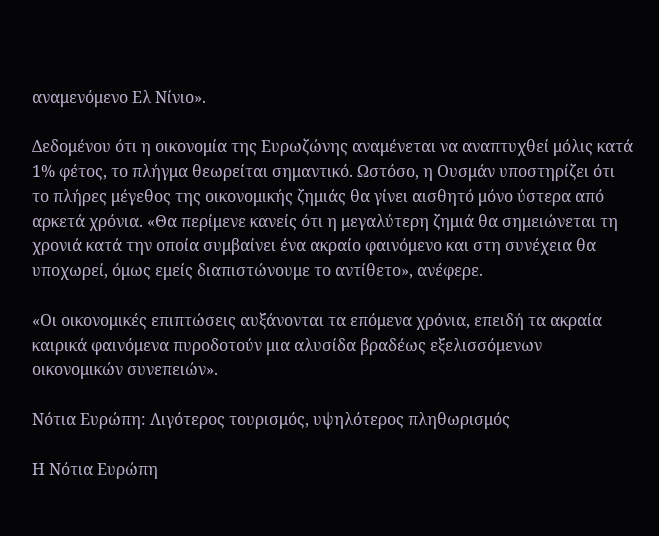αναμενόμενο Ελ Νίνιο».

Δεδομένου ότι η οικονομία της Ευρωζώνης αναμένεται να αναπτυχθεί μόλις κατά 1% φέτος, το πλήγμα θεωρείται σημαντικό. Ωστόσο, η Ουσμάν υποστηρίζει ότι το πλήρες μέγεθος της οικονομικής ζημιάς θα γίνει αισθητό μόνο ύστερα από αρκετά χρόνια. «Θα περίμενε κανείς ότι η μεγαλύτερη ζημιά θα σημειώνεται τη χρονιά κατά την οποία συμβαίνει ένα ακραίο φαινόμενο και στη συνέχεια θα υποχωρεί, όμως εμείς διαπιστώνουμε το αντίθετο», ανέφερε.

«Οι οικονομικές επιπτώσεις αυξάνονται τα επόμενα χρόνια, επειδή τα ακραία καιρικά φαινόμενα πυροδοτούν μια αλυσίδα βραδέως εξελισσόμενων οικονομικών συνεπειών».

Νότια Ευρώπη: Λιγότερος τουρισμός, υψηλότερος πληθωρισμός

Η Νότια Ευρώπη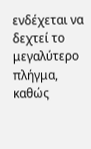ενδέχεται να δεχτεί το μεγαλύτερο πλήγμα, καθώς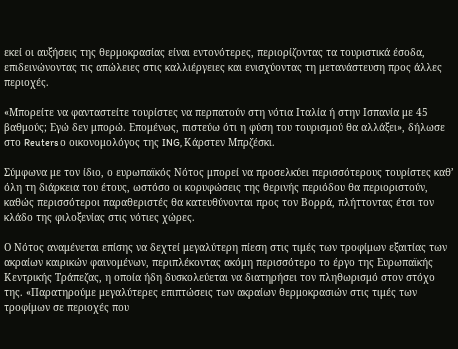εκεί οι αυξήσεις της θερμοκρασίας είναι εντονότερες, περιορίζοντας τα τουριστικά έσοδα, επιδεινώνοντας τις απώλειες στις καλλιέργειες και ενισχύοντας τη μετανάστευση προς άλλες περιοχές.

«Μπορείτε να φανταστείτε τουρίστες να περπατούν στη νότια Ιταλία ή στην Ισπανία με 45 βαθμούς; Εγώ δεν μπορώ. Επομένως, πιστεύω ότι η φύση του τουρισμού θα αλλάξει», δήλωσε στο Reuters ο οικονομολόγος της ING, Κάρστεν Μπρζέσκι.

Σύμφωνα με τον ίδιο, ο ευρωπαϊκός Νότος μπορεί να προσελκύει περισσότερους τουρίστες καθ’ όλη τη διάρκεια του έτους, ωστόσο οι κορυφώσεις της θερινής περιόδου θα περιοριστούν, καθώς περισσότεροι παραθεριστές θα κατευθύνονται προς τον Βορρά, πλήττοντας έτσι τον κλάδο της φιλοξενίας στις νότιες χώρες.

Ο Νότος αναμένεται επίσης να δεχτεί μεγαλύτερη πίεση στις τιμές των τροφίμων εξαιτίας των ακραίων καιρικών φαινομένων, περιπλέκοντας ακόμη περισσότερο το έργο της Ευρωπαϊκής Κεντρικής Τράπεζας, η οποία ήδη δυσκολεύεται να διατηρήσει τον πληθωρισμό στον στόχο της. «Παρατηρούμε μεγαλύτερες επιπτώσεις των ακραίων θερμοκρασιών στις τιμές των τροφίμων σε περιοχές που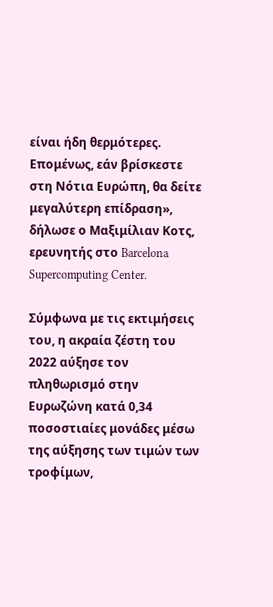είναι ήδη θερμότερες. Επομένως, εάν βρίσκεστε στη Νότια Ευρώπη, θα δείτε μεγαλύτερη επίδραση», δήλωσε ο Μαξιμίλιαν Κοτς, ερευνητής στο Barcelona Supercomputing Center.

Σύμφωνα με τις εκτιμήσεις του, η ακραία ζέστη του 2022 αύξησε τον πληθωρισμό στην Ευρωζώνη κατά 0,34 ποσοστιαίες μονάδες μέσω της αύξησης των τιμών των τροφίμων,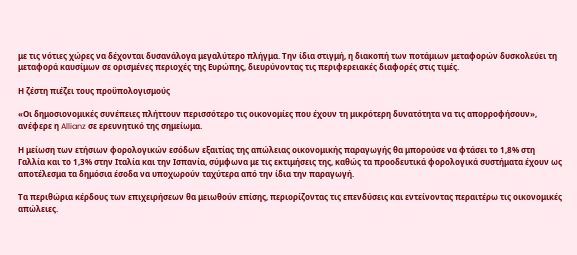με τις νότιες χώρες να δέχονται δυσανάλογα μεγαλύτερο πλήγμα. Την ίδια στιγμή, η διακοπή των ποτάμιων μεταφορών δυσκολεύει τη μεταφορά καυσίμων σε ορισμένες περιοχές της Ευρώπης, διευρύνοντας τις περιφερειακές διαφορές στις τιμές.

Η ζέστη πιέζει τους προϋπολογισμούς

«Οι δημοσιονομικές συνέπειες πλήττουν περισσότερο τις οικονομίες που έχουν τη μικρότερη δυνατότητα να τις απορροφήσουν», ανέφερε η Allianz σε ερευνητικό της σημείωμα.

Η μείωση των ετήσιων φορολογικών εσόδων εξαιτίας της απώλειας οικονομικής παραγωγής θα μπορούσε να φτάσει το 1,8% στη Γαλλία και το 1,3% στην Ιταλία και την Ισπανία, σύμφωνα με τις εκτιμήσεις της, καθώς τα προοδευτικά φορολογικά συστήματα έχουν ως αποτέλεσμα τα δημόσια έσοδα να υποχωρούν ταχύτερα από την ίδια την παραγωγή.

Τα περιθώρια κέρδους των επιχειρήσεων θα μειωθούν επίσης, περιορίζοντας τις επενδύσεις και εντείνοντας περαιτέρω τις οικονομικές απώλειες.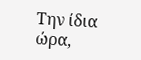Την ίδια ώρα,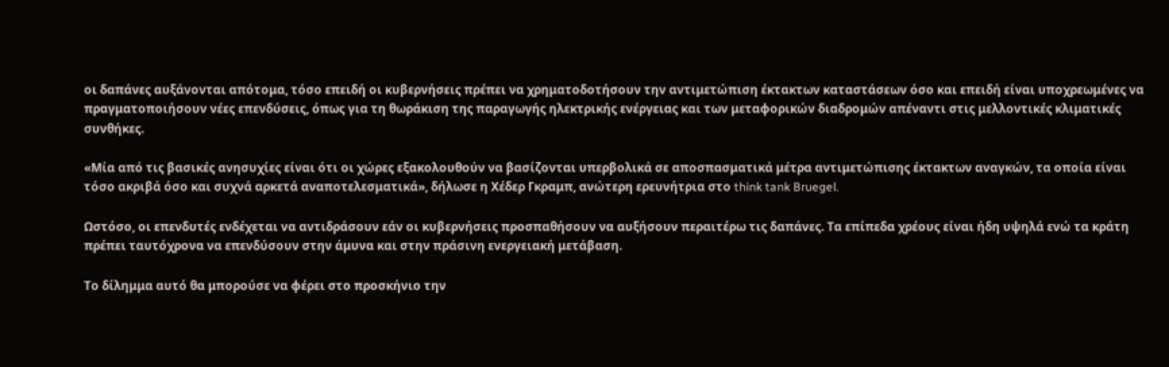οι δαπάνες αυξάνονται απότομα, τόσο επειδή οι κυβερνήσεις πρέπει να χρηματοδοτήσουν την αντιμετώπιση έκτακτων καταστάσεων όσο και επειδή είναι υποχρεωμένες να πραγματοποιήσουν νέες επενδύσεις, όπως για τη θωράκιση της παραγωγής ηλεκτρικής ενέργειας και των μεταφορικών διαδρομών απέναντι στις μελλοντικές κλιματικές συνθήκες.

«Μία από τις βασικές ανησυχίες είναι ότι οι χώρες εξακολουθούν να βασίζονται υπερβολικά σε αποσπασματικά μέτρα αντιμετώπισης έκτακτων αναγκών, τα οποία είναι τόσο ακριβά όσο και συχνά αρκετά αναποτελεσματικά», δήλωσε η Χέδερ Γκραμπ, ανώτερη ερευνήτρια στο think tank Bruegel.

Ωστόσο, οι επενδυτές ενδέχεται να αντιδράσουν εάν οι κυβερνήσεις προσπαθήσουν να αυξήσουν περαιτέρω τις δαπάνες. Τα επίπεδα χρέους είναι ήδη υψηλά ενώ τα κράτη πρέπει ταυτόχρονα να επενδύσουν στην άμυνα και στην πράσινη ενεργειακή μετάβαση.

Το δίλημμα αυτό θα μπορούσε να φέρει στο προσκήνιο την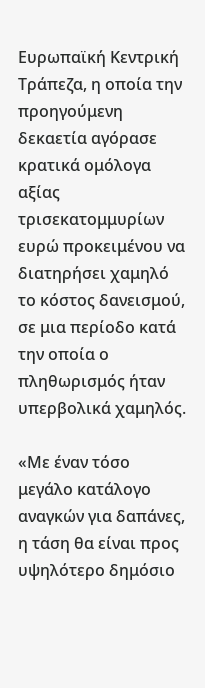Ευρωπαϊκή Κεντρική Τράπεζα, η οποία την προηγούμενη δεκαετία αγόρασε κρατικά ομόλογα αξίας τρισεκατομμυρίων ευρώ προκειμένου να διατηρήσει χαμηλό το κόστος δανεισμού, σε μια περίοδο κατά την οποία ο πληθωρισμός ήταν υπερβολικά χαμηλός.

«Με έναν τόσο μεγάλο κατάλογο αναγκών για δαπάνες, η τάση θα είναι προς υψηλότερο δημόσιο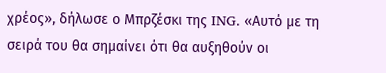χρέος», δήλωσε ο Μπρζέσκι της ING. «Αυτό με τη σειρά του θα σημαίνει ότι θα αυξηθούν οι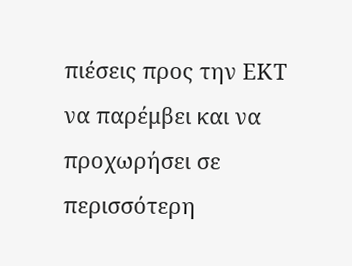πιέσεις προς την ΕΚΤ να παρέμβει και να προχωρήσει σε περισσότερη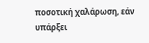ποσοτική χαλάρωση, εάν υπάρξει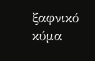ξαφνικό κύμα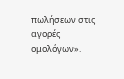πωλήσεων στις αγορές ομολόγων».